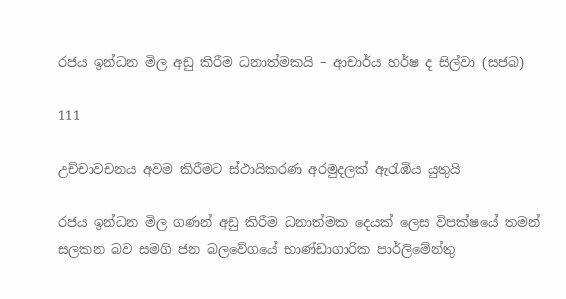රජය ඉන්ධන මිල අඩු කිරීම ධනාත්මකයි – ආචාර්ය හර්ෂ ද සිල්වා (සජබ)

111

උච්චාවචනය අවම කිරීමට ස්ථායිකරණ අරමුදලක් ඇරැඹිය යුතුයි

රජය ඉන්ධන මිල ගණන් අඩු කිරීම ධනාත්මක දෙයක් ලෙස විපක්ෂයේ තමන් සලකන බව සමගි ජන බලවේගයේ භාණ්ඩාගාරික පාර්ලිමේන්තු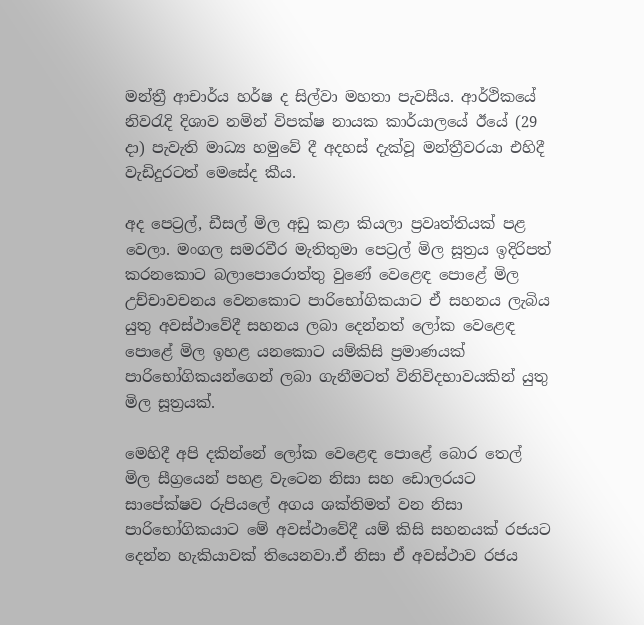මන්ත්‍රී ආචාර්ය හර්ෂ ද සිල්වා මහතා පැවසීය. ආර්ථිකයේ නිවරැදි දිශාව නමින් විපක්ෂ නායක කාර්යාලයේ ඊයේ (29 දා) පැවැති මාධ්‍ය හමුවේ දී අදහස් දැක්වූ මන්ත්‍රීවරයා එහිදී වැඩිදුරටත් මෙසේද කීය.

අද පෙට්‍රල්, ඩීසල් මිල අඩු කළා කියලා ප්‍රවෘත්තියක් පළ වෙලා. මංගල සමරවීර මැතිතුමා පෙට්‍රල් මිල සූත්‍රය ඉදිරිපත් කරනකොට බලාපොරොත්තු වුණේ වෙළෙඳ පොළේ මිල උච්චාවචනය වෙනකොට පාරිභෝගිකයාට ඒ සහනය ලැබිය යුතු අවස්ථාවේදී සහනය ලබා දෙන්නත් ලෝක වෙළෙඳ පොළේ මිල ඉහළ යනකොට යම්කිසි ප්‍රමාණයක් පාරිභෝගිකයන්ගෙන් ලබා ගැනීමටත් විනිවිදභාවයකින් යුතු මිල සූත්‍රයක්.

මෙහිදී අපි දකින්නේ ලෝක වෙළෙඳ පොළේ බොර තෙල් මිල සීග්‍රයෙන් පහළ වැටෙන නිසා සහ ඩොලරයට සාපේක්ෂව රුපියලේ අගය ශක්තිමත් වන නිසා පාරිභෝගිකයාට මේ අවස්ථාවේදී යම් කිසි සහනයක් රජයට දෙන්න හැකියාවක් තියෙනවා.ඒ නිසා ඒ අවස්ථාව රජය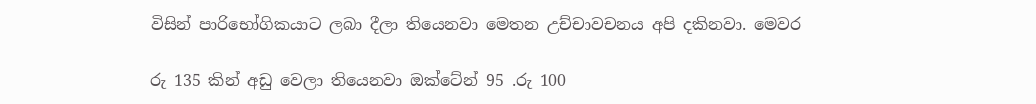විසින් පාරිභෝගිකයාට ලබා දීලා තියෙනවා මෙතන උච්චාවචනය අපි දකිනවා. මෙවර

රු 135 කින් අඩු වෙලා තියෙනවා ඔක්ටේන් 95 .රු 100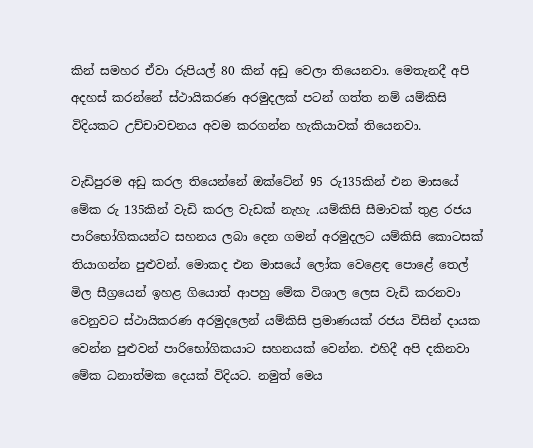කින් සමහර ඒවා රුපියල් 80 කින් අඩු වෙලා තියෙනවා. මෙතැනදී අපි අදහස් කරන්නේ ස්ථායිකරණ අරමුදලක් පටන් ගත්ත නම් යම්කිසි විදියකට උච්චාවචනය අවම කරගන්න හැකියාවක් තියෙනවා.

වැඩිපුරම අඩු කරල තියෙන්නේ ඔක්ටේන් 95 රු135කින් එන මාසයේ මේක රු 135කින් වැඩි කරල වැඩක් නැහැ .යම්කිසි සීමාවක් තුළ රජය පාරිභෝගිකයන්ට සහනය ලබා දෙන ගමන් අරමුදලට යම්කිසි කොටසක් තියාගන්න පුළුවන්. මොකද එන මාසයේ ලෝක වෙළෙඳ පොළේ තෙල් මිල සීග්‍රයෙන් ඉහළ ගියොත් ආපහු මේක විශාල ලෙස වැඩි කරනවා වෙනුවට ස්ථායිකරණ අරමුදලෙන් යම්කිසි ප්‍රමාණයක් රජය විසින් දායක වෙන්න පුළුවන් පාරිභෝගිකයාට සහනයක් වෙන්න. එහිදී අපි දකිනවා මේක ධනාත්මක දෙයක් විදියට. නමුත් මෙය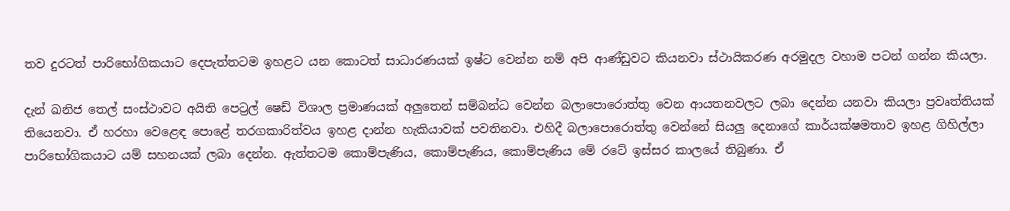තව දුරටත් පාරිභෝගිකයාට දෙපැත්තටම ඉහළට යන කොටත් සාධාරණයක් ඉෂ්ට වෙන්න නම් අපි ආණ්ඩුවට කියනවා ස්ථායිකරණ අරමුදල වහාම පටන් ගන්න කියලා.

දැන් ඛනිජ තෙල් සංස්ථාවට අයිති පෙට්‍රල් ෂෙඩ් විශාල ප්‍රමාණයක් අලුතෙන් සම්බන්ධ වෙන්න බලාපොරොත්තු වෙන ආයතනවලට ලබා දෙන්න යනවා කියලා ප්‍රවෘත්තියක් තියෙනවා. ඒ හරහා වෙළෙඳ පොළේ තරගකාරිත්වය ඉහළ දාන්න හැකියාවක් පවතිනවා. එහිදී බලාපොරොත්තු වෙන්නේ සියලු දෙනාගේ කාර්යක්ෂමතාව ඉහළ ගිහිල්ලා පාරිභෝගිකයාට යම් සහනයක් ලබා දෙන්න. ඇත්තටම කොම්පැණිය, කොම්පැණිය, කොම්පැණිය මේ රටේ ඉස්සර කාලයේ තිබුණා. ඒ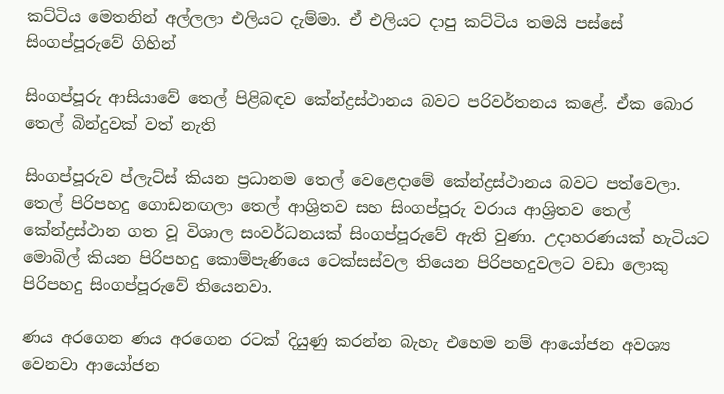කට්ටිය මෙතනින් අල්ලලා එලියට දැම්මා. ඒ එලියට දාපු කට්ටිය තමයි පස්සේ සිංගප්පූරුවේ ගිහින්

සිංගප්පූරු ආසියාවේ තෙල් පිළිබඳව කේන්ද්‍රස්ථානය බවට පරිවර්තනය කළේ. ඒක බොර තෙල් බින්දුවක් වත් නැති

සිංගප්පූරුව ප්ලැට්ස් කියන ප්‍රධානම තෙල් වෙළෙදාමේ කේන්ද්‍රස්ථානය බවට පත්වෙලා. තෙල් පිරිපහදු ගොඩනඟලා තෙල් ආශ්‍රිතව සහ සිංගප්පූරු වරාය ආශ්‍රිතව තෙල් කේන්ද්‍රස්ථාන ගත වූ විශාල සංවර්ධනයක් සිංගප්පූරුවේ ඇති වුණා. උදාහරණයක් හැටියට මොබිල් කියන පිරිපහදු කොම්පැණියෙ ටෙක්සස්වල තියෙන පිරිපහදුවලට වඩා ලොකු පිරිපහදු සිංගප්පූරුවේ තියෙනවා.

ණය අරගෙන ණය අරගෙන රටක් දියුණු කරන්න බැහැ එහෙම නම් ආයෝජන අවශ්‍ය වෙනවා ආයෝජන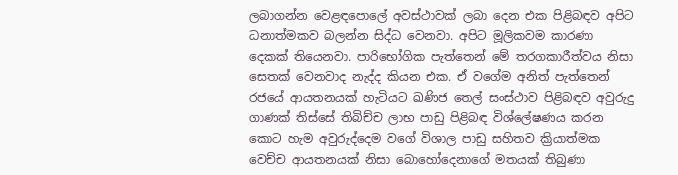ලබාගන්න වෙළඳපොලේ අවස්ථාවක් ලබා දෙන එක පිළිබඳව අපිට ධනාත්මකව බලන්න සිද්ධ වෙනවා. අපිට මූලිකවම කාරණා දෙකක් තියෙනවා. පාරිභෝගික පැත්තෙන් මේ තරගකාරීත්වය නිසා සෙතක් වෙනවාද නැද්ද කියන එක. ඒ වගේම අනිත් පැත්තෙන් රජයේ ආයතනයක් හැටියට ඛණිජ තෙල් සංස්ථාව පිළිබඳව අවුරුදු ගාණක් තිස්සේ තිබිච්ච ලාභ පාඩු පිළිබඳ විශ්ලේෂණය කරන කොට හැම අවුරුද්දෙම වගේ විශාල පාඩු සහිතව ක්‍රියාත්මක වෙච්ච ආයතනයක් නිසා බොහෝදෙනාගේ මතයක් තිබුණා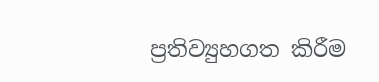ප්‍රතිව්‍යුහගත කිරීම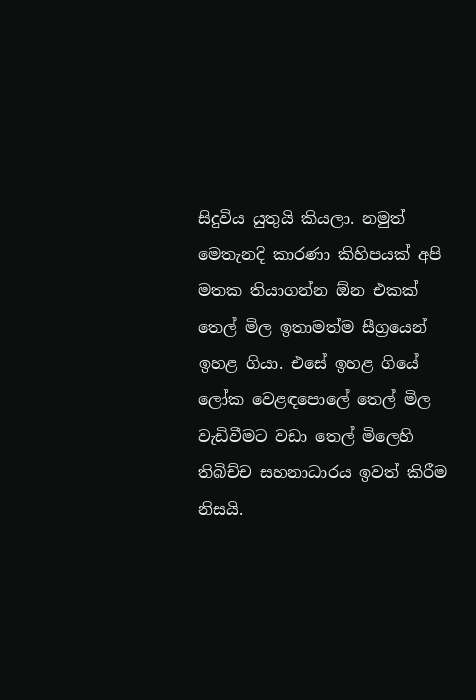සිදුවිය යුතුයි කියලා. නමුත් මෙතැනදි කාරණා කිහිපයක් අපි මතක තියාගන්න ඕන එකක් තෙල් මිල ඉතාමත්ම සීග්‍රයෙන් ඉහළ ගියා. එසේ ඉහළ ගියේ ලෝක වෙළඳපොලේ තෙල් මිල වැඩිවීමට වඩා තෙල් මිලෙහි තිබිච්ච සහනාධාරය ඉවත් කිරීම නිසයි.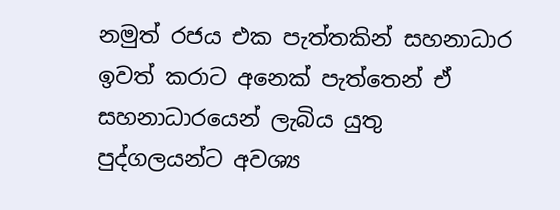නමුත් රජය එක පැත්තකින් සහනාධාර ඉවත් කරාට අනෙක් පැත්තෙන් ඒ සහනාධාරයෙන් ලැබිය යුතු පුද්ගලයන්ට අවශ්‍ය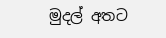මුදල් අතට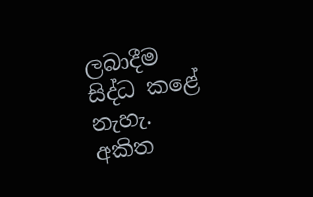ලබාදීම සිද්ධ කළේ නැහැ.
අකිත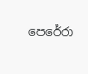පෙරේරා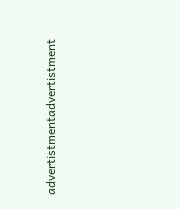advertistmentadvertistment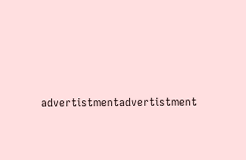advertistmentadvertistment